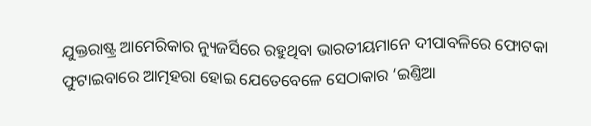ଯୁକ୍ତରାଷ୍ଟ୍ର ଆମେରିକାର ନ୍ୟୁଜର୍ସିରେ ରହୁଥିବା ଭାରତୀୟମାନେ ଦୀପାବଳିରେ ଫୋଟକା ଫୁଟାଇବାରେ ଆତ୍ମହରା ହୋଇ ଯେତେବେଳେ ସେଠାକାର ‘ଇଣ୍ତିଆ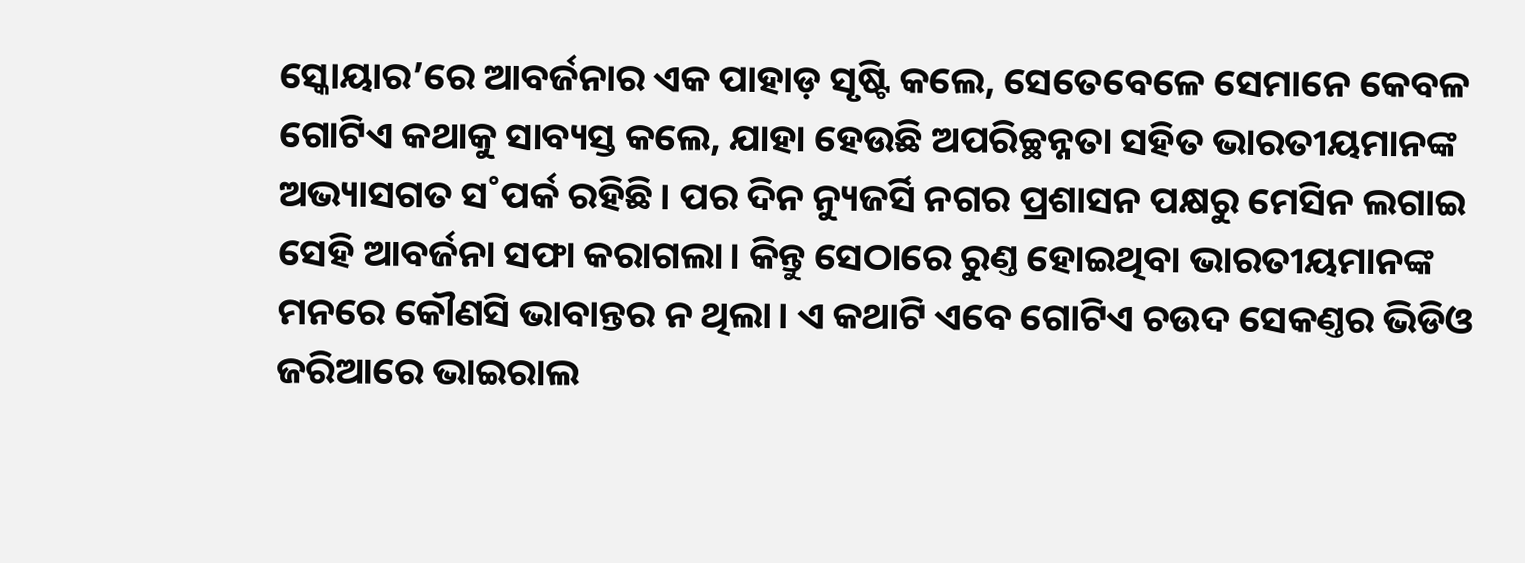ସ୍କୋୟାର’ରେ ଆବର୍ଜନାର ଏକ ପାହାଡ଼ ସୃଷ୍ଟି କଲେ, ସେତେବେଳେ ସେମାନେ କେବଳ ଗୋଟିଏ କଥାକୁ ସାବ୍ୟସ୍ତ କଲେ, ଯାହା ହେଉଛି ଅପରିଚ୍ଛନ୍ନତା ସହିତ ଭାରତୀୟମାନଙ୍କ ଅଭ୍ୟାସଗତ ସ˚ପର୍କ ରହିଛି। ପର ଦିନ ନ୍ୟୁଜର୍ସି ନଗର ପ୍ରଶାସନ ପକ୍ଷରୁ ମେସିନ ଲଗାଇ ସେହି ଆବର୍ଜନା ସଫା କରାଗଲା। କିନ୍ତୁ ସେଠାରେ ରୁଣ୍ତ ହୋଇଥିବା ଭାରତୀୟମାନଙ୍କ ମନରେ କୌଣସି ଭାବାନ୍ତର ନ ଥିଲା। ଏ କଥାଟି ଏବେ ଗୋଟିଏ ଚଉଦ ସେକଣ୍ତର ଭିଡିଓ ଜରିଆରେ ଭାଇରାଲ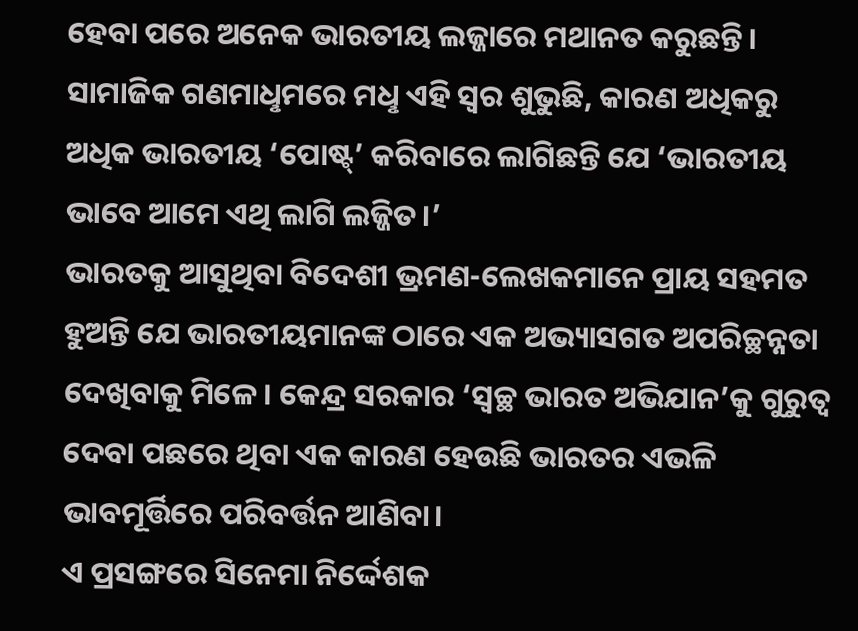ହେବା ପରେ ଅନେକ ଭାରତୀୟ ଲଜ୍ଜାରେ ମଥାନତ କରୁଛନ୍ତି। ସାମାଜିକ ଗଣମାଧୢମରେ ମଧୢ ଏହି ସ୍ବର ଶୁଭୁଛି, କାରଣ ଅଧିକରୁ ଅଧିକ ଭାରତୀୟ ‘ପୋଷ୍ଟ୍’ କରିବାରେ ଲାଗିଛନ୍ତି ଯେ ‘ଭାରତୀୟ ଭାବେ ଆମେ ଏଥି ଲାଗି ଲଜ୍ଜିତ।’
ଭାରତକୁ ଆସୁଥିବା ବିଦେଶୀ ଭ୍ରମଣ-ଲେଖକମାନେ ପ୍ରାୟ ସହମତ ହୁଅନ୍ତି ଯେ ଭାରତୀୟମାନଙ୍କ ଠାରେ ଏକ ଅଭ୍ୟାସଗତ ଅପରିଚ୍ଛନ୍ନତା ଦେଖିବାକୁ ମିଳେ। କେନ୍ଦ୍ର ସରକାର ‘ସ୍ବଚ୍ଛ ଭାରତ ଅଭିଯାନ’କୁ ଗୁରୁତ୍ବ ଦେବା ପଛରେ ଥିବା ଏକ କାରଣ ହେଉଛି ଭାରତର ଏଭଳି ଭାବମୂର୍ତ୍ତିରେ ପରିବର୍ତ୍ତନ ଆଣିବା।
ଏ ପ୍ରସଙ୍ଗରେ ସିନେମା ନିର୍ଦ୍ଦେଶକ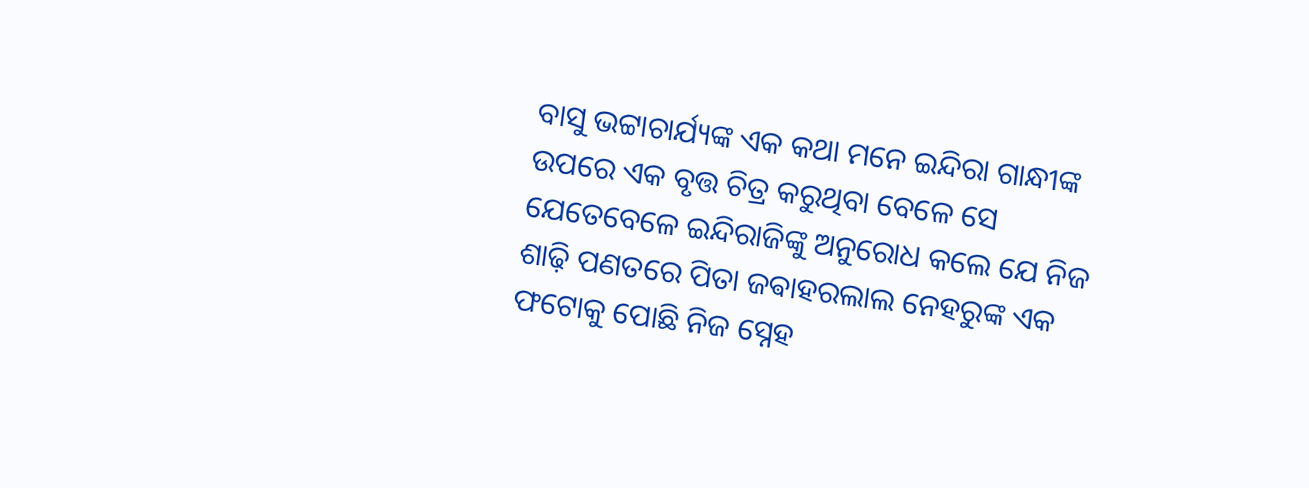ବାସୁ ଭଟ୍ଟାଚାର୍ଯ୍ୟଙ୍କ ଏକ କଥା ମନେ ଇନ୍ଦିରା ଗାନ୍ଧୀଙ୍କ ଉପରେ ଏକ ବୃତ୍ତ ଚିତ୍ର କରୁଥିବା ବେଳେ ସେ ଯେତେବେଳେ ଇନ୍ଦିରାଜିଙ୍କୁ ଅନୁରୋଧ କଲେ ଯେ ନିଜ ଶାଢ଼ି ପଣତରେ ପିତା ଜଵାହରଲାଲ ନେହରୁଙ୍କ ଏକ ଫଟୋକୁ ପୋଛି ନିଜ ସ୍ନେହ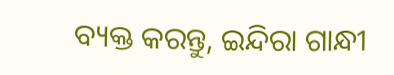ବ୍ୟକ୍ତ କରନ୍ତୁ, ଇନ୍ଦିରା ଗାନ୍ଧୀ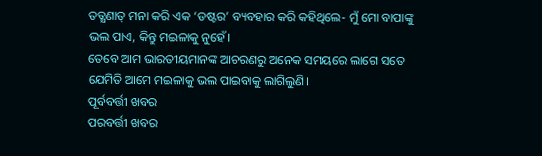ତତ୍କ୍ଷଣାତ୍ ମନା କରି ଏକ ‘ଡଷ୍ଟର’ ବ୍ୟବହାର କରି କହିଥିଲେ- ମୁଁ ମୋ ବାପାଙ୍କୁ ଭଲ ପାଏ, କିନ୍ତୁ ମଇଳାକୁ ନୁହେଁ।
ତେବେ ଆମ ଭାରତୀୟମାନଙ୍କ ଆଚରଣରୁ ଅନେକ ସମୟରେ ଲାଗେ ସତେ ଯେମିତି ଆମେ ମଇଳାକୁ ଭଲ ପାଇବାକୁ ଲାଗିଲୁଣି।
ପୂର୍ବବର୍ତ୍ତୀ ଖବର
ପରବର୍ତ୍ତୀ ଖବର